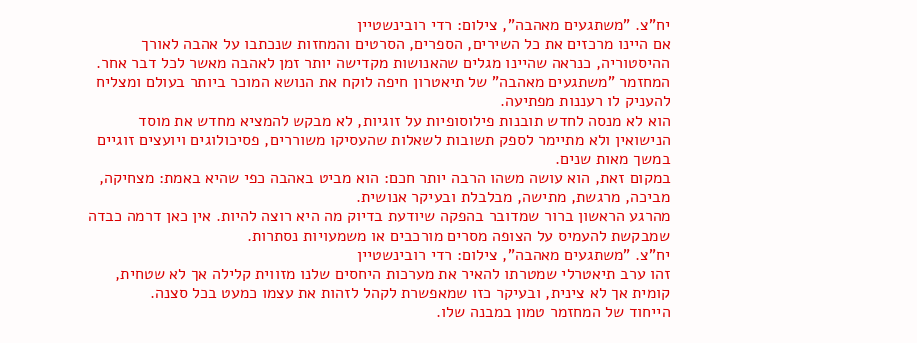יח"צ. "משתגעים מאהבה", צילום: רדי רובינשטיין
אם היינו מרכזים את כל השירים, הספרים, הסרטים והמחזות שנכתבו על אהבה לאורך ההיסטוריה, כנראה שהיינו מגלים שהאנושות מקדישה יותר זמן לאהבה מאשר לכל דבר אחר.
המחזמר "משתגעים מאהבה" של תיאטרון חיפה לוקח את הנושא המוכר ביותר בעולם ומצליח להעניק לו רעננות מפתיעה.
הוא לא מנסה לחדש תובנות פילוסופיות על זוגיות, לא מבקש להמציא מחדש את מוסד הנישואין ולא מתיימר לספק תשובות לשאלות שהעסיקו משוררים, פסיכולוגים ויועצים זוגיים במשך מאות שנים.
במקום זאת, הוא עושה משהו הרבה יותר חכם: הוא מביט באהבה כפי שהיא באמת: מצחיקה, מביכה, מרגשת, מתישה, מבלבלת ובעיקר אנושית.
מהרגע הראשון ברור שמדובר בהפקה שיודעת בדיוק מה היא רוצה להיות. אין כאן דרמה כבדה שמבקשת להעמיס על הצופה מסרים מורכבים או משמעויות נסתרות.
יח"צ. "משתגעים מאהבה", צילום: רדי רובינשטיין
זהו ערב תיאטרלי שמטרתו להאיר את מערכות היחסים שלנו מזווית קלילה אך לא שטחית, קומית אך לא צינית, ובעיקר כזו שמאפשרת לקהל לזהות את עצמו כמעט בכל סצנה.
הייחוד של המחזמר טמון במבנה שלו.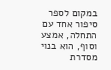במקום לספר סיפור אחד עם התחלה, אמצע וסוף, הוא בנוי מסדרת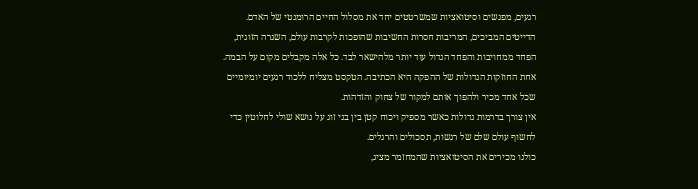רגעים, מפגשים וסיטואציות שמשרטטים יחד את מסלול החיים הרומנטי של האדם.
הדייטים המביכים, המריבות חסרות החשיבות שהופכות לקרבות עולם, השגרה הזוגית, הפחד ממחויבות והפחד הגדול עוד יותר מלהישאר לבד. כל אלה מקבלים מקום על הבמה.
אחת החוזקות הגדולות של ההפקה היא הכתיבה. הטקסט מצליח ללכוד רגעים יומיומיים שכל אחד מכיר ולהפוך אותם למקור של צחוק והזדהות.
אין צורך בדרמות גדולות כאשר מספיק ויכוח קטן בין בני זוג על נושא שולי לחלוטין כדי לחשוף עולם שלם של רגשות, תסכולים והרגלים.
כולנו מכירים את הסיטואציות שהמחזמר מציג,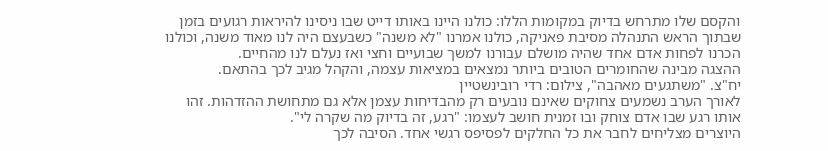והקסם שלו מתרחש בדיוק במקומות הללו: כולנו היינו באותו דייט שבו ניסינו להיראות רגועים בזמן שבתוך הראש התנהלה מסיבת פאניקה, כולנו אמרנו "לא משנה" כשבעצם היה לנו מאוד משנה, וכולנו הכרנו לפחות אדם אחד שהיה מושלם עבורנו למשך שבועיים וחצי ואז נעלם לנו מהחיים.
ההצגה מבינה שהחומרים הטובים ביותר נמצאים במציאות עצמה, והקהל מגיב לכך בהתאם.
יח"צ. "משתגעים מאהבה", צילום: רדי רובינשטיין
לאורך הערב נשמעים צחוקים שאינם נובעים רק מהבדיחות עצמן אלא גם מתחושת ההזדהות. זהו אותו רגע שבו אדם צוחק ובו זמנית חושב לעצמו: "רגע, זה בדיוק מה שקרה לי".
היוצרים מצליחים לחבר את כל החלקים לפסיפס רגשי אחד. הסיבה לכך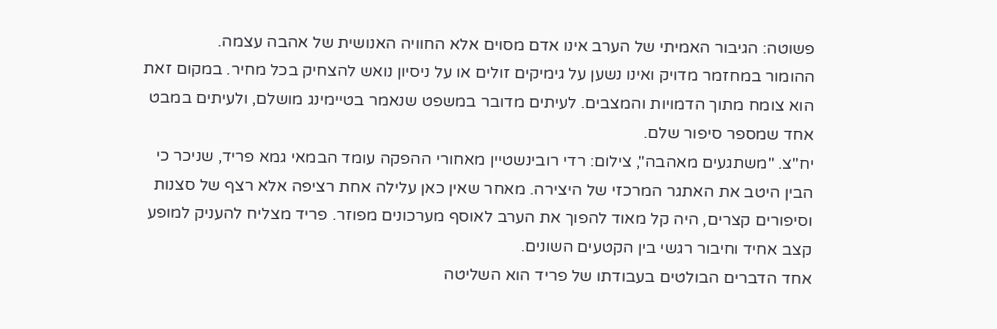פשוטה: הגיבור האמיתי של הערב אינו אדם מסוים אלא החוויה האנושית של אהבה עצמה.
ההומור במחזמר מדויק ואינו נשען על גימיקים זולים או על ניסיון נואש להצחיק בכל מחיר. במקום זאת הוא צומח מתוך הדמויות והמצבים. לעיתים מדובר במשפט שנאמר בטיימינג מושלם, ולעיתים במבט אחד שמספר סיפור שלם.
יח"צ. "משתגעים מאהבה", צילום: רדי רובינשטיין מאחורי ההפקה עומד הבמאי גמא פריד, שניכר כי הבין היטב את האתגר המרכזי של היצירה. מאחר שאין כאן עלילה אחת רציפה אלא רצף של סצנות וסיפורים קצרים, היה קל מאוד להפוך את הערב לאוסף מערכונים מפוזר. פריד מצליח להעניק למופע קצב אחיד וחיבור רגשי בין הקטעים השונים.
אחד הדברים הבולטים בעבודתו של פריד הוא השליטה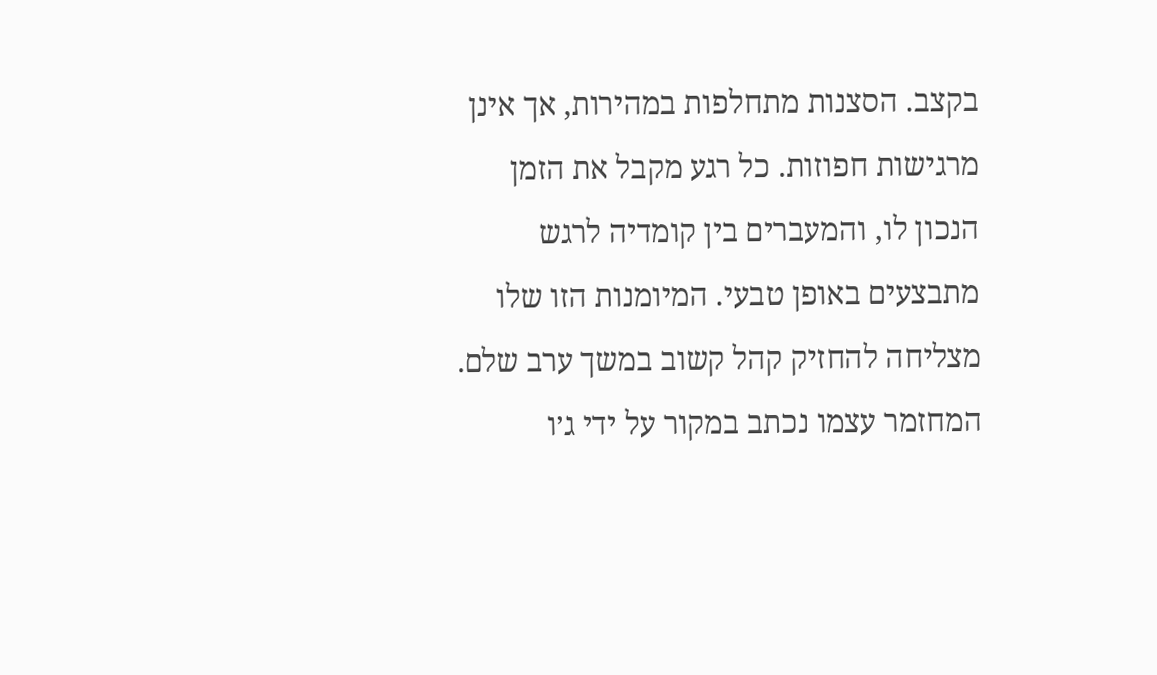בקצב. הסצנות מתחלפות במהירות, אך אינן מרגישות חפוזות. כל רגע מקבל את הזמן הנכון לו, והמעברים בין קומדיה לרגש מתבצעים באופן טבעי. המיומנות הזו שלו מצליחה להחזיק קהל קשוב במשך ערב שלם.
המחזמר עצמו נכתב במקור על ידי ג׳ו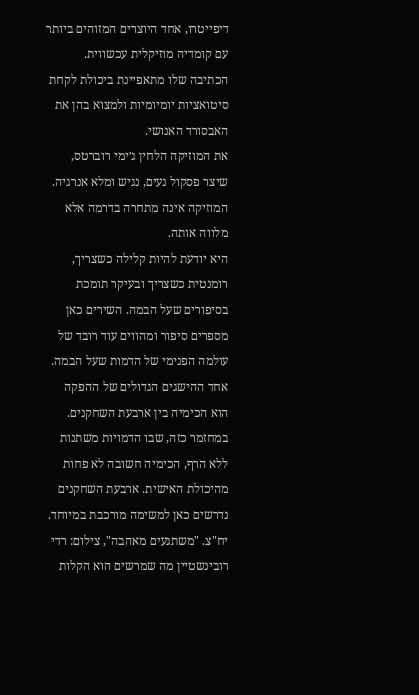דיפייטרו, אחד היוצרים המזוהים ביותר עם קומדיה מוזיקלית עכשווית. הכתיבה שלו מתאפיינת ביכולת לקחת סיטואציות יומיומיות ולמצוא בהן את האבסורד האנושי.
את המוזיקה הלחין ג׳ימי רוברטס, שיצר פסקול נעים, נגיש ומלא אנרגיה. המוזיקה אינה מתחרה בדרמה אלא מלווה אותה.
היא יודעת להיות קלילה כשצריך, רומנטית כשצריך ובעיקר תומכת בסיפורים שעל הבמה. השירים כאן מספרים סיפור ומהווים עוד רובד של עולמה הפנימי של הדמות שעל הבמה.
אחד ההישגים הגדולים של ההפקה הוא הכימיה בין ארבעת השחקנים. במחזמר כזה, שבו הדמויות משתנות ללא הרף, הכימיה חשובה לא פחות מהיכולת האישית. ארבעת השחקנים נדרשים כאן למשימה מורכבת במיוחד.
יח"צ. "משתגעים מאהבה", צילום: רדי רובינשטיין מה שמרשים הוא הקלות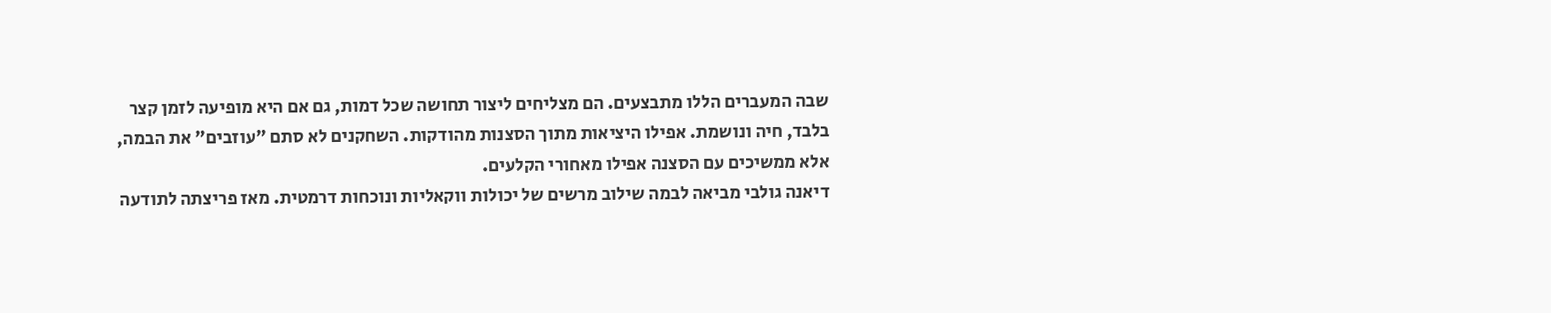שבה המעברים הללו מתבצעים. הם מצליחים ליצור תחושה שכל דמות, גם אם היא מופיעה לזמן קצר בלבד, חיה ונושמת. אפילו היציאות מתוך הסצנות מהודקות. השחקנים לא סתם "עוזבים" את הבמה, אלא ממשיכים עם הסצנה אפילו מאחורי הקלעים.
דיאנה גולבי מביאה לבמה שילוב מרשים של יכולות ווקאליות ונוכחות דרמטית. מאז פריצתה לתודעה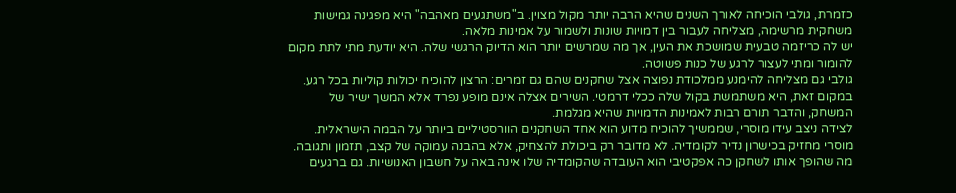כזמרת, גולבי הוכיחה לאורך השנים שהיא הרבה יותר מקול מצוין. ב"משתגעים מאהבה" היא מפגינה גמישות משחקית מרשימה, מצליחה לעבור בין דמויות שונות ולשמור על אמינות מלאה.
יש לה כריזמה טבעית שמושכת את העין, אך מה שמרשים יותר הוא הדיוק הרגשי שלה. היא יודעת מתי לתת מקום להומור ומתי לעצור לרגע של כנות פשוטה.
גולבי גם מצליחה להימנע ממלכודת נפוצה אצל שחקנים שהם גם זמרים: הרצון להוכיח יכולות קוליות בכל רגע. במקום זאת, היא משתמשת בקול שלה ככלי דרמטי. השירים אצלה אינם מופע נפרד אלא המשך ישיר של המשחק, והדבר תורם רבות לאמינות הדמויות שהיא מגלמת.
לצידה ניצב עידו מוסרי, שממשיך להוכיח מדוע הוא אחד השחקנים הוורסטיליים ביותר על הבמה הישראלית.
מוסרי מחזיק בכישרון נדיר לקומדיה. לא מדובר רק ביכולת להצחיק, אלא בהבנה עמוקה של קצב, תזמון ותגובה. מה שהופך אותו לשחקן כה אפקטיבי הוא העובדה שהקומדיה שלו אינה באה על חשבון האנושיות. גם ברגעים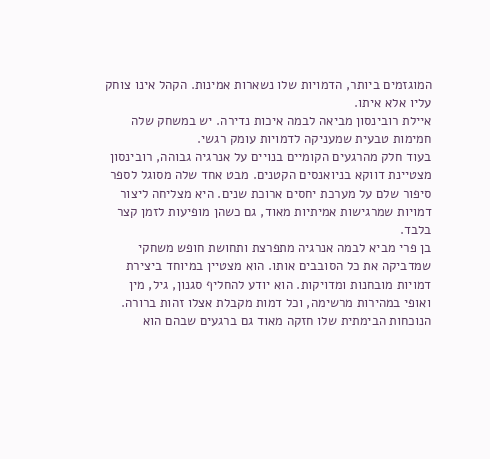המוגזמים ביותר, הדמויות שלו נשארות אמינות. הקהל אינו צוחק עליו אלא איתו.
איילת רובינסון מביאה לבמה איכות נדירה. יש במשחק שלה חמימות טבעית שמעניקה לדמויות עומק רגשי.
בעוד חלק מהרגעים הקומיים בנויים על אנרגיה גבוהה, רובינסון מצטיינת דווקא בניואנסים הקטנים. מבט אחד שלה מסוגל לספר סיפור שלם על מערכת יחסים ארוכת שנים. היא מצליחה ליצור דמויות שמרגישות אמיתיות מאוד, גם כשהן מופיעות לזמן קצר בלבד.
בן פרי מביא לבמה אנרגיה מתפרצת ותחושת חופש משחקי שמדביקה את כל הסובבים אותו. הוא מצטיין במיוחד ביצירת דמויות מובחנות ומדויקות. הוא יודע להחליף סגנון, גיל, מין ואופי במהירות מרשימה, וכל דמות מקבלת אצלו זהות ברורה.
הנוכחות הבימתית שלו חזקה מאוד גם ברגעים שבהם הוא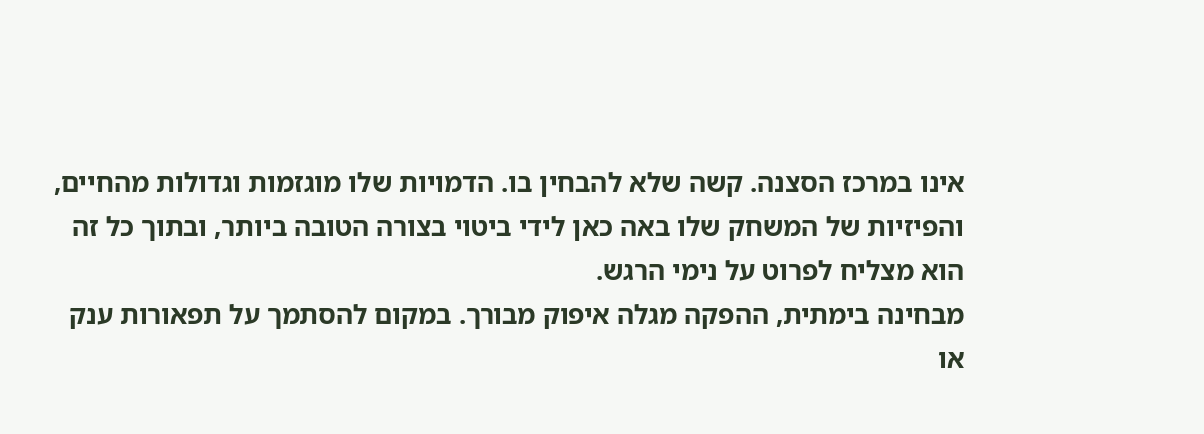אינו במרכז הסצנה. קשה שלא להבחין בו. הדמויות שלו מוגזמות וגדולות מהחיים, והפיזיות של המשחק שלו באה כאן לידי ביטוי בצורה הטובה ביותר, ובתוך כל זה הוא מצליח לפרוט על נימי הרגש.
מבחינה בימתית, ההפקה מגלה איפוק מבורך. במקום להסתמך על תפאורות ענק או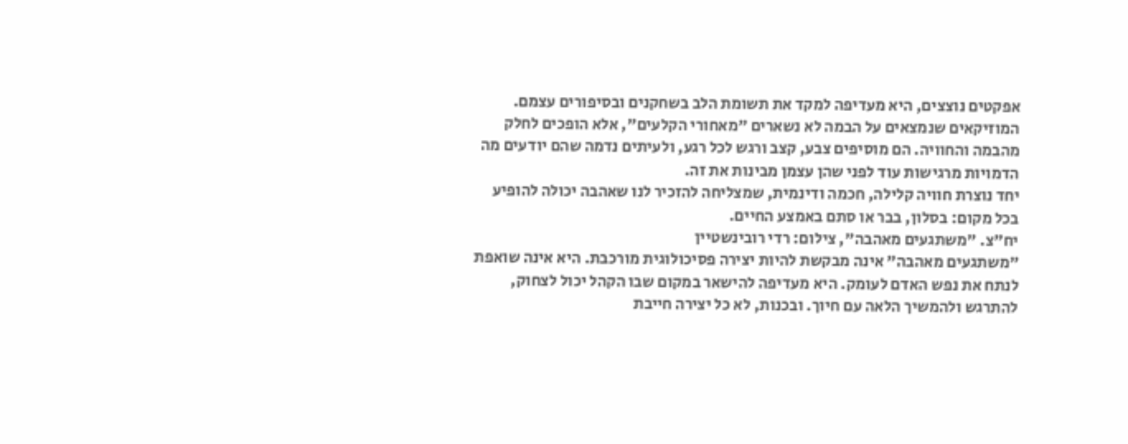אפקטים נוצצים, היא מעדיפה למקד את תשומת הלב בשחקנים ובסיפורים עצמם.
המוזיקאים שנמצאים על הבמה לא נשארים "מאחורי הקלעים", אלא הופכים לחלק מהבמה והחוויה. הם מוסיפים צבע, קצב ורגש לכל רגע, ולעיתים נדמה שהם יודעים מה הדמויות מרגישות עוד לפני שהן עצמן מבינות את זה.
יחד נוצרת חוויה קלילה, חכמה ודינמית, שמצליחה להזכיר לנו שאהבה יכולה להופיע בכל מקום: בסלון, בבר או סתם באמצע החיים.
יח"צ. "משתגעים מאהבה", צילום: רדי רובינשטיין
"משתגעים מאהבה" אינה מבקשת להיות יצירה פסיכולוגית מורכבת. היא אינה שואפת לנתח את נפש האדם לעומק. היא מעדיפה להישאר במקום שבו הקהל יכול לצחוק, להתרגש ולהמשיך הלאה עם חיוך. ובכנות, לא כל יצירה חייבת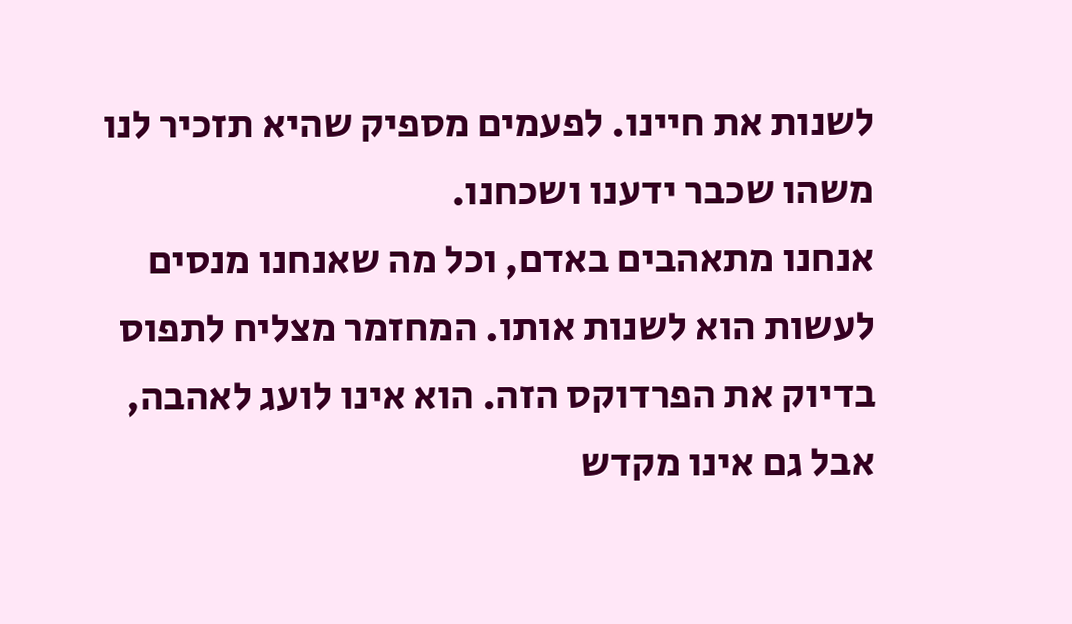לשנות את חיינו. לפעמים מספיק שהיא תזכיר לנו משהו שכבר ידענו ושכחנו.
אנחנו מתאהבים באדם, וכל מה שאנחנו מנסים לעשות הוא לשנות אותו. המחזמר מצליח לתפוס בדיוק את הפרדוקס הזה. הוא אינו לועג לאהבה, אבל גם אינו מקדש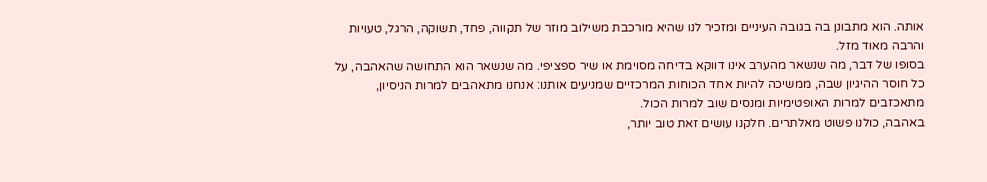אותה. הוא מתבונן בה בגובה העיניים ומזכיר לנו שהיא מורכבת משילוב מוזר של תקווה, פחד, תשוקה, הרגל, טעויות והרבה מאוד מזל.
בסופו של דבר, מה שנשאר מהערב אינו דווקא בדיחה מסוימת או שיר ספציפי. מה שנשאר הוא התחושה שהאהבה, על כל חוסר ההיגיון שבה, ממשיכה להיות אחד הכוחות המרכזיים שמניעים אותנו: אנחנו מתאהבים למרות הניסיון, מתאכזבים למרות האופטימיות ומנסים שוב למרות הכול.
באהבה, כולנו פשוט מאלתרים. חלקנו עושים זאת טוב יותר,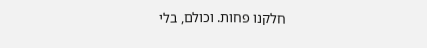חלקנו פחות. וכולם, בלי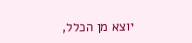יוצא מן הכלל,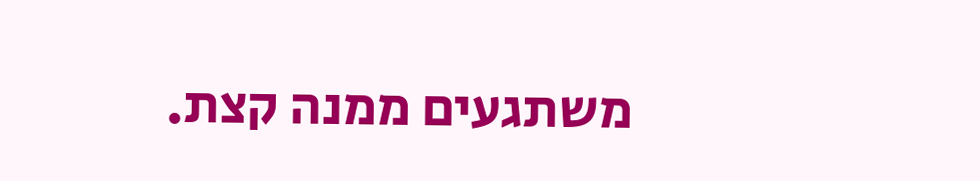משתגעים ממנה קצת.